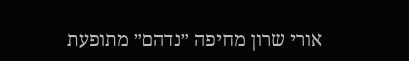אורי שרון מחיפה ״נדהם״ מתופעת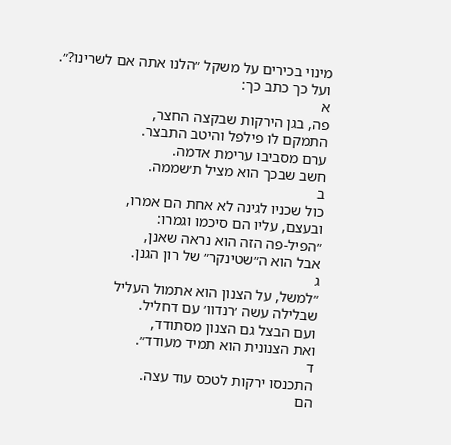מינוי בכירים על משקל ״הלנו אתה אם לשרינו?״.
ועל כך כתב כך:
א
פה, בגן הירקות שבקצה החצר,
התמקם לו פילפל והיטב התבצר.
ערם מסביבו ערימת אדמה.
חשב שבכך הוא מציל ת׳שממה.
ב
כול שכניו לגינה לא אחת הם אמרו,
ובעצם, עליו הם סיכמו וגמרו:
״הפיל-פה הזה הוא נראה שאנן,
אבל הוא ה״שטינקר״ של רון הגנן.
ג
״למשל, על הצנון הוא אתמול העליל
שבלילה עשה ׳רנדוו׳ עם דחליל.
ועם הבצל גם הצנון מסתודד,
ואת הצנונית הוא תמיד מעודד״.
ד
התכנסו ירקות לטכס עוד עצה.
הם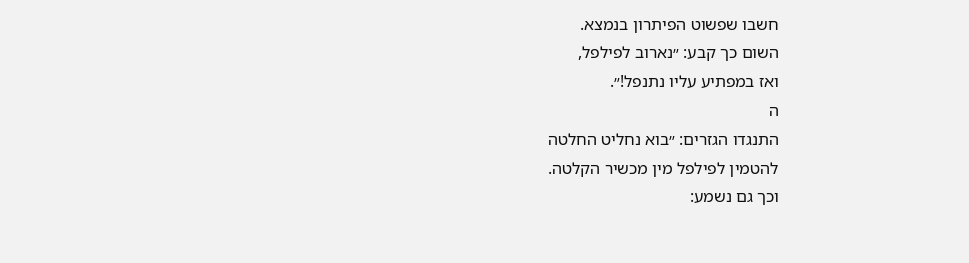חשבו שפשוט הפיתרון בנמצא.
השום כך קבע: ״נארוב לפילפל,
ואז במפתיע עליו נתנפל!״.
ה
התנגדו הגזרים: ״בוא נחליט החלטה
להטמין לפילפל מין מכשיר הקלטה.
וכך גם נשמע: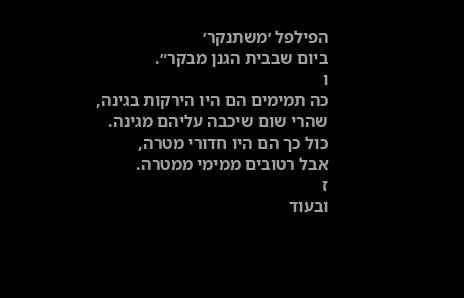הפילפל ׳משתנקר׳
ביום שבבית הגנן מבקר״.
ו
כה תמימים הם היו הירקות בגינה,
שהרי שום שיכבה עליהם מגינה.
כול כך הם היו חדורי מטרה,
אבל רטובים ממימי ממטרה.
ז
ובעוד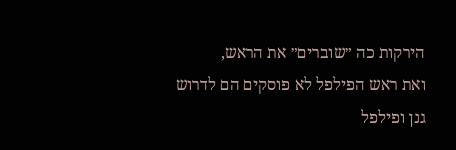הירקות כה ״שוברים״ את הראש,
ואת ראש הפילפל לא פוסקים הם לדרוש
גנן ופילפל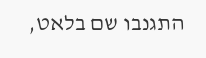התגנבו שם בלאט,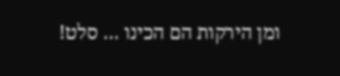ומן הירקות הם הכינו … סלט!